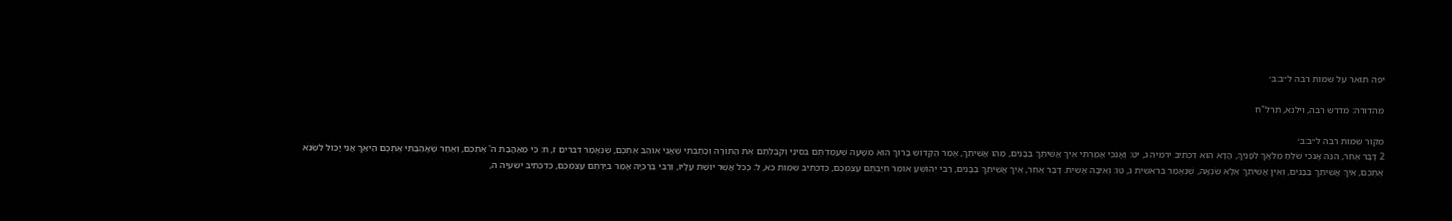יפה תואר על שמות רבה ל״ב:ב׳

מהדורה: מדרש רבה, וילנא, תרל"ח

מקור שמות רבה ל״ב:ב׳
2 דָּבָר אַחֵר, הִנֵּה אָנֹכִי שֹׁלֵחַ מַלְאָךְ לְפָנֶיךָ, הֲדָא הוּא דִכְתִיב ירמיה ג, יט: וְאָנֹכִי אָמַרְתִּי אֵיךְ אֲשִׁיתֵךְ בַּבָּנִים, מַהוּ אֲשִׁיתֵךְ, אָמַר הַקָּדוֹשׁ בָּרוּךְ הוּא מִשָּׁעָה שֶׁעֲמַדְתֶּם בְּסִינַי וְקִבַּלְתֶּם אֶת הַתּוֹרָה וְכָתַבְתִּי שֶׁאֲנִי אוֹהֵב אֶתְכֶם, שֶׁנֶּאֱמַר דברים ז, ח: כִּי מֵאַהֲבַת ה' אֶתְכֶם, וְאַחַר שֶׁאָהַבְתִּי אֶתְכֶם הֵיאַךְ אֲנִי יָכוֹל לִשְׂנֹא אֶתְכֶם, אֵיךְ אֲשִׁיתֵךְ בַּבָּנִים, וְאֵין אֲשִׁיתֵךְ אֶלָּא שִׂנְאָה, שֶׁנֶּאֱמַר בראשית ג, טו: וְאֵיבָה אָשִׁית. דָּבָר אַחֵר, אֵיךְ אֲשִׁיתֵךְ בַּבָּנִים, רַבִּי יְהוֹשֻׁעַ אוֹמֵר חִיַּבְתֶּם עַצְמְכֶם, כְּדִכְתִיב שמות כא, ל: כְּכֹל אֲשֶׁר יוּשַׁת עָלָיו, וְרַבִּי בֶּרֶכְיָה אָמַר בִּיַּרְתֶּם עַצְמְכֶם, כְּדִכְתִיב ישעיה ה,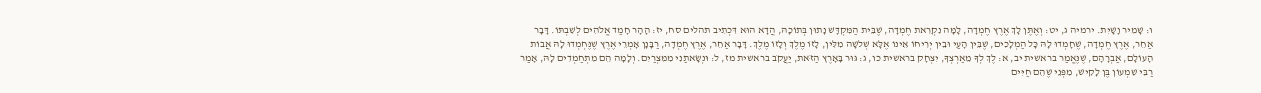ו: שָׁמִיר וָשָׁיִת. ירמיה ג, יט: וְאֶתֶּן לָךְ אֶרֶץ חֶמְדָה, לָמָּה נִקְרֵאת חֶמְדָה, שֶׁבֵּית הַמִּקְדָּשׁ נָתוּן בְּתוֹכָהּ, הֲדָא הוּא דִּכְתִיב תהלים סח, יז: הָהָר חָמַד אֱלֹהִים לְשִׁבְתּוֹ. דָּבָר אַחֵר, אֶרֶץ חֶמְדָה, שֶׁחָמְדוּ לָהּ כָּל הַמְלָכִים, שֶׁבֵּין הָעַי וּבֵין יְרִיחוֹ אֵינוֹ אֶלָּא שְׁלשָׁה מִלִּין, לָזוֹ מֶלֶךְ וְלָזוֹ מֶלֶךְ. דָּבָר אַחֵר, אֶרֶץ חֶמְדָה, רַבָּנָן אָמְרֵי אֶרֶץ שֶׁנֶּחְמְדוּ לָהּ אֲבוֹת הָעוֹלָם, אַבְרָהָם, שֶׁנֶּאֱמַר בראשית יב, א: לֶךְ לְךָ מֵאַרְצְךָ, יִצְחָק בראשית כו, ג: גּוּר בָּאָרֶץ הַזֹּאת, יַעֲקֹב בראשית מז, ל: וּנְשָׂאתַנִי מִמִּצְרַיִם. וְלָמָה הֵם מִתְחַמְדִים לָהּ, אָמַר רַבִּי שִׁמְעוֹן בֶּן לָקִישׁ, מִפְּנֵי שֶׁהֵם חַיִּים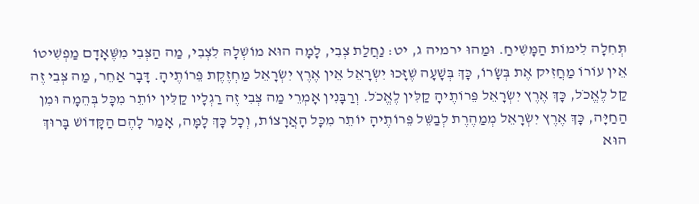תְּחִלָה לִימוֹת הַמָּשִׁיחַ. וּמַהוּ ירמיה ג, יט: נַחֲלַת צְבִי, לָמָה הוּא מוֹשְׁלָהּ לִצְבִי, מַה הַצְּבִי מִשֶּׁאָדָם מַפְשִׁיטוֹ אֵין עוֹרוֹ מַחֲזִיק אֶת בְּשָׂרוֹ, כָּךְ בְּשָׁעָה שֶׁזָּכוּ יִשְׂרָאֵל אֵין אֶרֶץ יִשְׂרָאֵל מַחְזֶקֶת פֵּרוֹתֶיהָ. דָּבָר אַחֵר, מַה צְּבִי זֶה קַל לֶאֱכֹל, כָּךְ אֶרֶץ יִשְׂרָאֵל פֵּרוֹתֶיהָ קַלִּין לֶאֱכֹל. וְרַבָּנִין אָמְרֵי מַה צְּבִי זֶה רַגְלָיו קַלִּין יוֹתֵר מִכָּל בְּהֵמָה וּמִן הַחַיָּה, כָּךְ אֶרֶץ יִשְׂרָאֵל מְמַהֶרֶת לְבַשֵּׁל פֵּרוֹתֶיהָ יוֹתֵר מִכָּל הָאֲרָצוֹת, וְכָל כָּךְ לָמָּה, אָמַר לָהֶם הַקָּדוֹשׁ בָּרוּךְ הוּא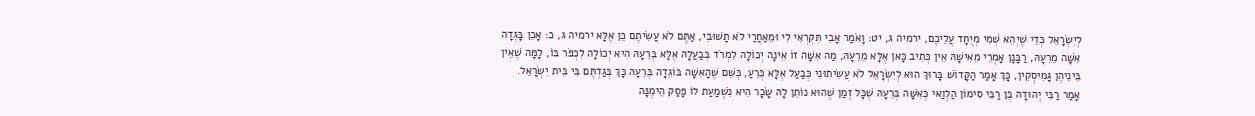לְיִשְׂרָאֵל כְּדֵי שֶׁיְהֵא שְׁמִי מְיֻחָד עֲלֵיכֶם, ירמיה ג, יט: וָאֹמַר אָבִי תִּקְרְאִי לִי וּמֵאַחֲרַי לֹא תָשׁוּבִי, אַתֶּם לֹא עֲשִׂיתֶם כֵּן אֶלָּא ירמיה ג, כ: אָכֵן בָּגְדָה אִשָּׁה מֵרֵעָהּ, רַבָּנָן אָמְרֵי מֵאִישָׁהּ אֵין כְּתִיב כָּאן אֶלָּא מֵרֵעָהּ, מַה אִשָּׁה זוֹ אֵינָה יְכוֹלָה לִמְרֹד בְּבַעֲלָהּ אֶלָּא בְּרֵעָהּ הִיא יְכוֹלָה לִכְפֹּר בּוֹ, לָמָּה שֶׁאֵין בֵּינֵיהֶן גָּמִיסְקִין, כָּךְ אָמַר הַקָּדוֹשׁ בָּרוּךְ הוּא לְיִשְׂרָאֵל לֹא עֲשִׂיתוּנִי כְּבַעַל אֶלָּא כְּרֵעַ, כְּשֵׁם שֶׁהָאִשָּׁה בּוֹגֵדָה בְּרֵעָהּ כָּךְ בְּגַדְתֶּם בִּי בֵּית יִשְׂרָאֵל. אָמַר רַבִּי יְהוּדָה בֶּן רַבִּי סִימוֹן הַלְוַאי כְּאִשָּׁה בְּרֵעָהּ שֶׁכָּל זְמַן שֶׁהוּא נוֹתֵן לָהּ שָׂכָר הִיא נִשְׁמַעַת לוֹ פָּסַק הֵימֶנָּה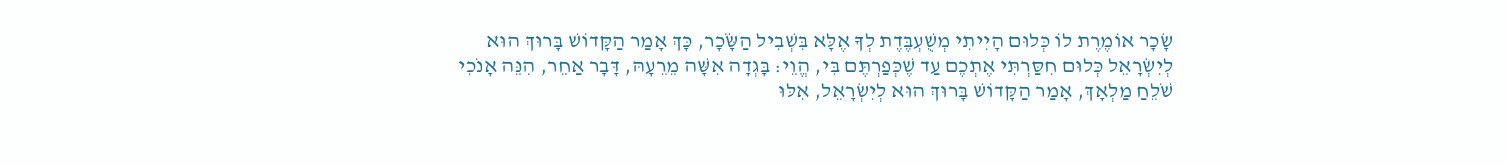שָׂכָר אוֹמֶרֶת לוֹ כְּלוּם הָיִיתִי מְשֻׁעְבֶּדֶת לְךָ אֶלָּא בִּשְׁבִיל הַשָֹּׂכָר, כָּךְ אָמַר הַקָּדוֹשׁ בָּרוּךְ הוּא לְיִשְׂרָאֵל כְּלוּם חִסַּרְתִּי אֶתְכֶם עַד שֶׁכְּפַרְתֶּם בִּי, הֱוֵי: בָּגְדָה אִשָּׁה מֵרֵעָהּ, דָּבָר אַחֵר, הִנֵּה אָנֹכִי שֹׁלֵחַ מַלְאָךְ, אָמַר הַקָּדוֹשׁ בָּרוּךְ הוּא לְיִשְׂרָאֵל, אִלּוּ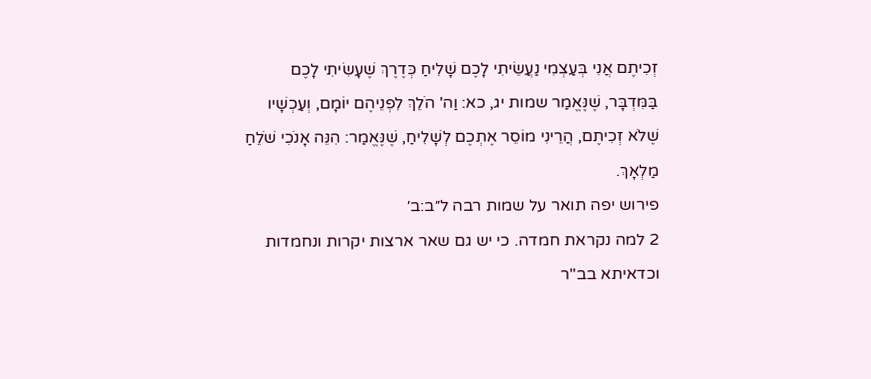זְכִיתֶם אֲנִי בְּעַצְמִי נַעֲשֵׂיתִי לָכֶם שָׁלִיחַ כְּדֶרֶךְ שֶׁעָשִׂיתִי לָכֶם בַּמִּדְבָּר, שֶׁנֶּאֱמַר שמות יג, כא: וַה' הֹלֵךְ לִפְנֵיהֶם יוֹמָם, וְעַכְשָׁיו שֶׁלֹא זְכִיתֶם, הֲרֵינִי מוֹסֵר אֶתְכֶם לְשָׁלִיחַ, שֶׁנֶּאֱמַר: הִנֵּה אָנֹכִי שֹׁלֵחַ מַלְאָךְ.
פירוש יפה תואר על שמות רבה ל״ב:ב׳
2 למה נקראת חמדה. כי יש גם שאר ארצות יקרות ונחמדות וכדאיתא בב"ר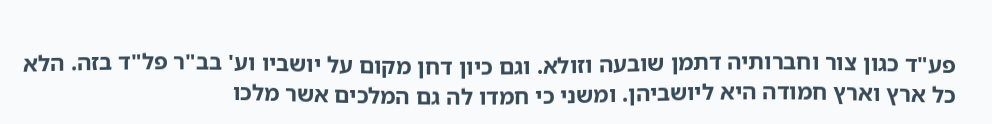פע"ד כגון צור וחברותיה דתמן שובעה וזולא. וגם כיון דחן מקום על יושביו וע' בב"ר פל"ד בזה. הלא כל ארץ וארץ חמודה היא ליושביהן. ומשני כי חמדו לה גם המלכים אשר מלכו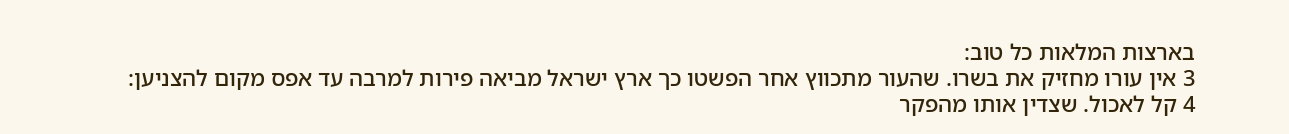בארצות המלאות כל טוב:
3 אין עורו מחזיק את בשרו. שהעור מתכווץ אחר הפשטו כך ארץ ישראל מביאה פירות למרבה עד אפס מקום להצניען:
4 קל לאכול. שצדין אותו מהפקר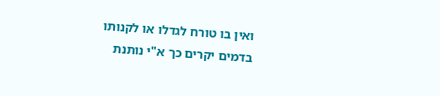ואין בו טורח לגדלו או לקנותו בדמים יקרים כך א"י נותנת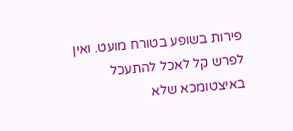פירות בשופע בטורח מועט. ואין לפרש קל לאכל להתעכל באיצטומכא שלא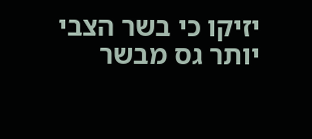יזיקו כי בשר הצבי יותר גס מבשר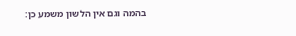בהמה וגם אין הלשון משמע כן: